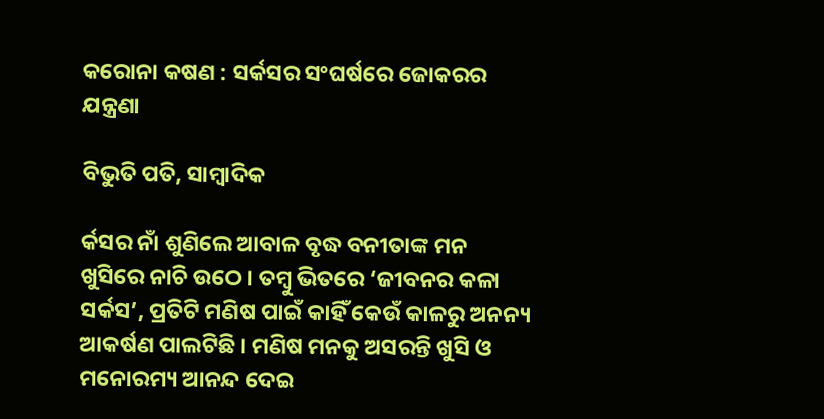କରୋନା କଷଣ : ସର୍କସର ସଂଘର୍ଷରେ ଜୋକରର ଯନ୍ତ୍ରଣା

ବିଭୁତି ପତି, ସାମ୍ବାଦିକ

ର୍କସର ନାଁ ଶୁଣିଲେ ଆବାଳ ବୃଦ୍ଧ ବନୀତାଙ୍କ ମନ ଖୁସିରେ ନାଚି ଉଠେ । ତମ୍ବୁ ଭିତରେ ‘ଜୀବନର କଳା ସର୍କସ’, ପ୍ରତିଟି ମଣିଷ ପାଇଁ କାହିଁ କେଉଁ କାଳରୁ ଅନନ୍ୟ ଆକର୍ଷଣ ପାଲଟିଛି । ମଣିଷ ମନକୁ ଅସରନ୍ତି ଖୁସି ଓ ମନୋରମ୍ୟ ଆନନ୍ଦ ଦେଇ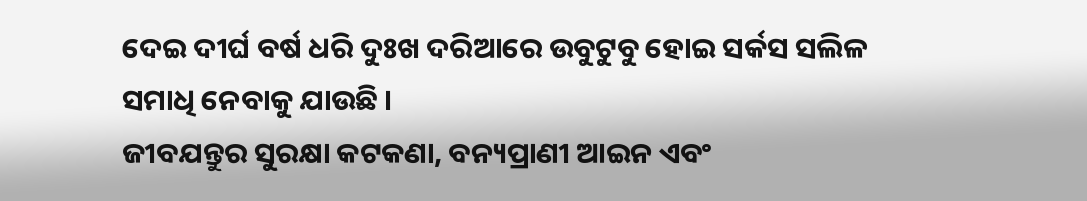ଦେଇ ଦୀର୍ଘ ବର୍ଷ ଧରି ଦୁଃଖ ଦରିଆରେ ଉବୁଟୁବୁ ହୋଇ ସର୍କସ ସଲିଳ ସମାଧି ନେବାକୁ ଯାଉଛି ।
ଜୀବଯନ୍ତୁର ସୁରକ୍ଷା କଟକଣା, ବନ୍ୟପ୍ରାଣୀ ଆଇନ ଏବଂ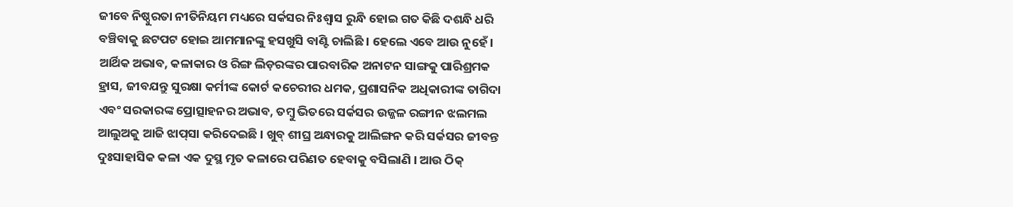ଜୀବେ ନିଷ୍ଠୁରତା ନୀତିନିୟମ ମଧ୍ୟରେ ସର୍କସର ନିଃଶ୍ୱାସ ରୁନ୍ଧି ହୋଇ ଗତ କିଛି ଦଶନ୍ଧି ଧରି ବଞ୍ଚିବାକୁ ଛଟପଟ ହୋଇ ଆମମାନଙ୍କୁ ହସଖୁସି ବାଣ୍ଟି ଚାଲିଛି । ହେଲେ ଏବେ ଆଉ ନୁହେଁ । ଆର୍ଥିକ ଅଭାବ, କଳାକାର ଓ ରିଙ୍ଗ ଲିଡ଼ରଙ୍କର ପାରବାରିକ ଅନାଟନ ସାଙ୍ଗକୁ ପାରିଶ୍ରମକ ହ୍ରାସ, ଜୀବଯନ୍ତୁ ସୁରକ୍ଷା କର୍ମୀଙ୍କ କୋର୍ଟ କଚେରୀର ଧମକ, ପ୍ରଶାସନିକ ଅଧିକାରୀଙ୍କ ତାଗିଦା ଏବଂ ସରକାରଙ୍କ ପ୍ରୋତ୍ସାହନର ଅଭାବ, ତମ୍ବୁ ଭିତରେ ସର୍କସର ଉଜ୍ଜଳ ରଙ୍ଗୀନ ଝଲମଲ ଆଲୁଅକୁ ଆଜି ଝାପ୍‌ସା କରିଦେଇଛି । ଖୁବ୍ ଶୀଘ୍ର ଅନ୍ଧାରକୁ ଆଲିଙ୍ଗନ କରି ସର୍କସର ଜୀବନ୍ତ ଦୁଃସାହାସିକ କଳା ଏକ ଦୁସ୍ଥ ମୃତ କଳାରେ ପରିଣତ ହେବାକୁ ବସିଲାଣି । ଆଉ ଠିକ୍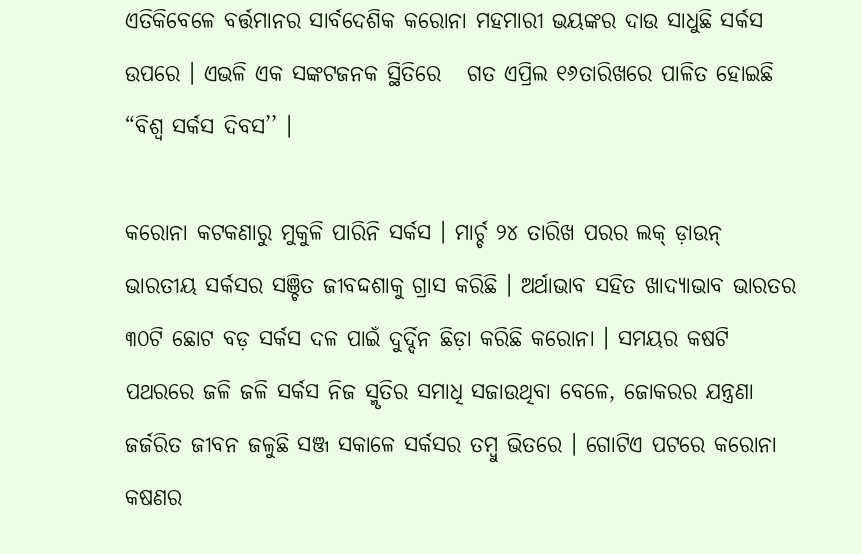ଏତିକିବେଳେ ବର୍ତ୍ତମାନର ସାର୍ବଦେଶିକ କରୋନା ମହମାରୀ ଭୟଙ୍କର ଦାଉ ସାଧୁଛି ସର୍କସ ଉପରେ । ଏଭଳି ଏକ ସଙ୍କଟଜନକ ସ୍ଥିତିରେ   ଗତ ଏପ୍ରିଲ ୧୬ତାରିଖରେ ପାଳିତ ହୋଇଛି  “ବିଶ୍ୱ ସର୍କସ ଦିବସ’’ ।

କରୋନା କଟକଣାରୁ ମୁକୁଳି ପାରିନି ସର୍କସ । ମାର୍ଚ୍ଚ ୨୪ ତାରିଖ ପରର ଲକ୍ ଡ଼ାଉନ୍ ଭାରତୀୟ ସର୍କସର ସଞ୍ଚିତ ଜୀବଦ୍ଦଶାକୁ ଗ୍ରାସ କରିଛି । ଅର୍ଥାଭାବ ସହିତ ଖାଦ୍ୟାଭାବ ଭାରତର ୩୦ଟି ଛୋଟ ବଡ଼ ସର୍କସ ଦଳ ପାଇଁ ଦୁର୍ଦ୍ଦିନ ଛିଡ଼ା କରିଛି କରୋନା । ସମୟର କଷଟି ପଥରରେ ଜଳି ଜଳି ସର୍କସ ନିଜ ସ୍ମୃତିର ସମାଧି ସଜାଉଥିବା ବେଳେ, ଜୋକରର ଯନ୍ତ୍ରଣା ଜର୍ଜରିତ ଜୀବନ ଜଳୁଛି ସଞ୍ଜ ସକାଳେ ସର୍କସର ତମ୍ବୁ ଭିତରେ । ଗୋଟିଏ ପଟରେ କରୋନା କଷଣର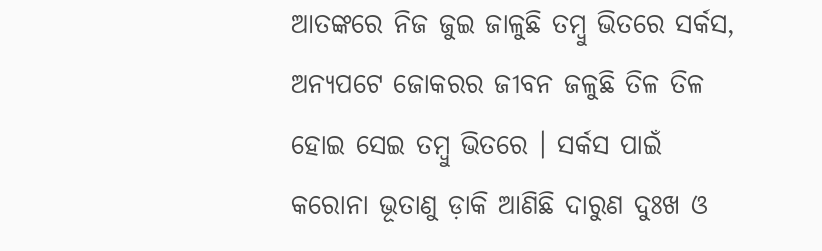ଆତଙ୍କରେ ନିଜ ଜୁଇ ଜାଳୁଛି ତମ୍ବୁ ଭିତରେ ସର୍କସ, ଅନ୍ୟପଟେ ଜୋକରର ଜୀବନ ଜଳୁଛି ତିଳ ତିଳ ହୋଇ ସେଇ ତମ୍ବୁ ଭିତରେ । ସର୍କସ ପାଇଁ କରୋନା ଭୂତାଣୁ ଡ଼ାକି ଆଣିଛି ଦାରୁଣ ଦୁଃଖ ଓ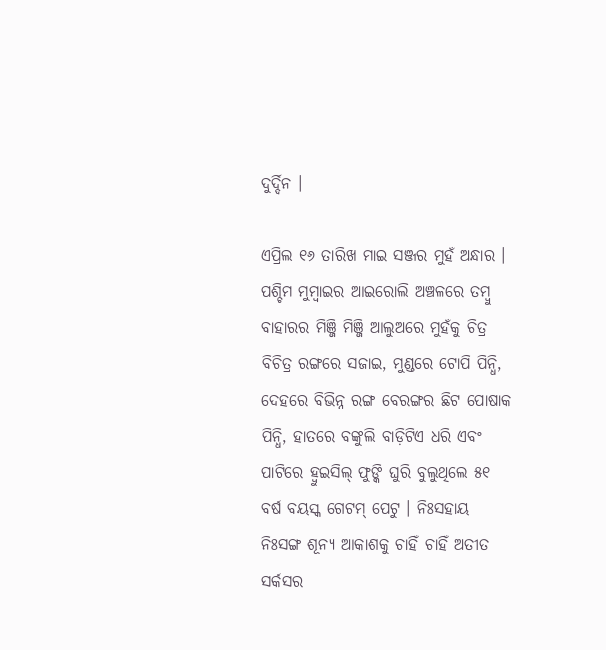ଦୁର୍ଦ୍ଦିନ ।

ଏପ୍ରିଲ ୧୬ ତାରିଖ ମାଇ ସଞ୍ଜର ମୁହଁ ଅନ୍ଧାର । ପଶ୍ଚିମ ମୁମ୍ବାଇର ଆଇରୋଲି ଅଞ୍ଚଳରେ ତମ୍ବୁ ବାହାରର ମିଞ୍ଜି ମିଞ୍ଜି ଆଲୁଅରେ ମୁହଁକୁ ଚିତ୍ର ବିଚିତ୍ର ରଙ୍ଗରେ ସଜାଇ, ମୁଣ୍ଡରେ ଟୋପି ପିନ୍ଧି, ଦେହରେ ବିଭିନ୍ନ ରଙ୍ଗ ବେରଙ୍ଗର ଛିଟ ପୋଷାକ ପିନ୍ଧି, ହାତରେ ବଙ୍କୁଲି ବାଡ଼ିଟିଏ ଧରି ଏବଂ ପାଟିରେ ହ୍ୱୁଇସିଲ୍ ଫୁଙ୍କି ଘୁରି ବୁଲୁଥିଲେ ୫୧ ବର୍ଷ ବୟସ୍କ ଗେଟମ୍ ପେଟୁ । ନିଃସହାୟ ନିଃସଙ୍ଗ ଶୂନ୍ୟ ଆକାଶକୁ ଚାହିଁ ଚାହିଁ ଅତୀତ ସର୍କସର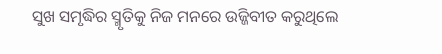ସୁଖ ସମୃଦ୍ଧିର ସ୍ମୃତିକୁ ନିଜ ମନରେ ଉଜ୍ଜିବୀତ କରୁଥିଲେ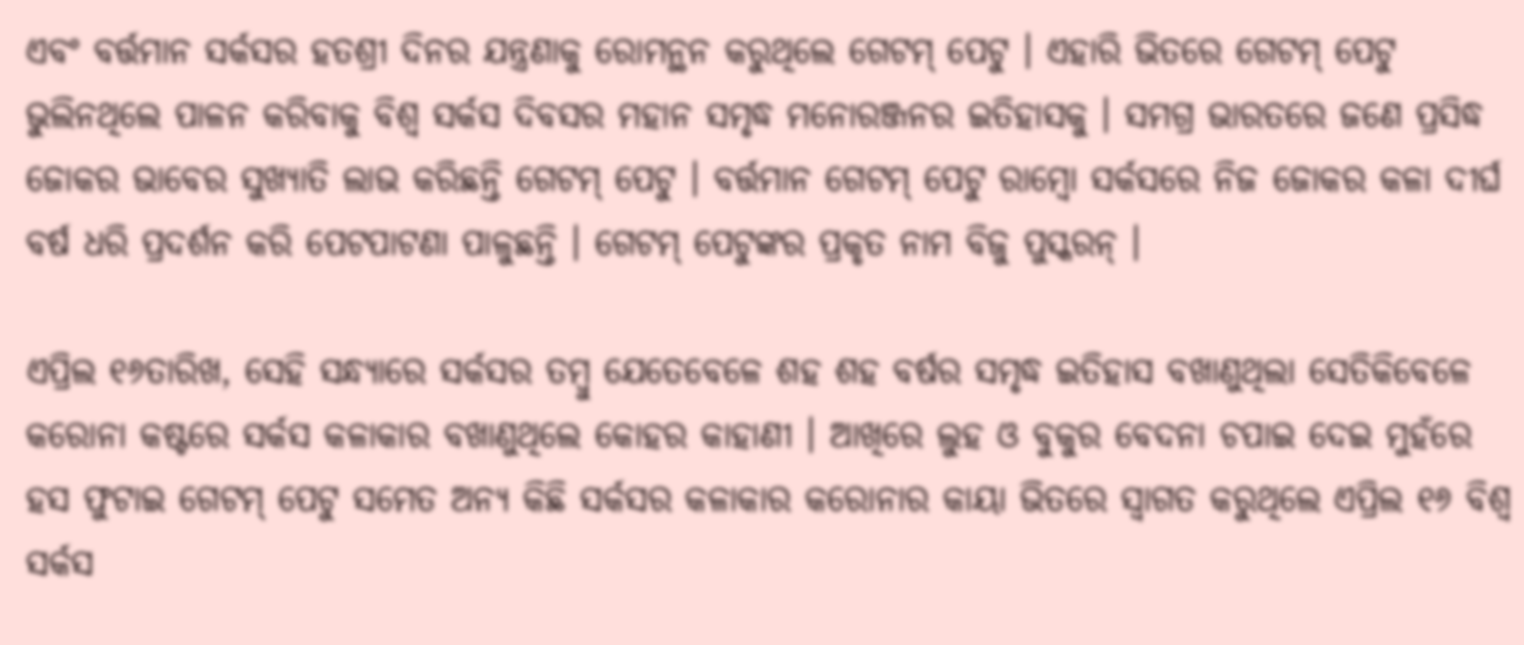ଏବଂ ବର୍ତ୍ତମାନ ସର୍କସର ହତଶ୍ରୀ ଦିନର ଯନ୍ତ୍ରଣାକୁ ରୋମନ୍ଥନ କରୁଥିଲେ ଗେଟମ୍ ପେଟୁ । ଏହାରି ଭିତରେ ଗେଟମ୍ ପେଟୁ ଭୁଲିନଥିଲେ ପାଳନ କରିବାକୁ ବିଶ୍ୱ ସର୍କସ ଦିବସର ମହାନ ସମୃଦ୍ଧ ମନୋରଞ୍ଜନର ଇତିହାସକୁ । ସମଗ୍ର ଭାରତରେ ଜଣେ ପ୍ରସିଦ୍ଧ ଜୋକର ଭାବେର ସୁଖ୍ୟାତି ଲାଭ କରିଛନ୍ତି ଗେଟମ୍ ପେଟୁ । ବର୍ତ୍ତମାନ ଗେଟମ୍ ପେଟୁ ରାମ୍ବୋ ସର୍କସରେ ନିଜ ଜୋକର କଳା ଦୀର୍ଘ ବର୍ଷ ଧରି ପ୍ରଦର୍ଶନ କରି ପେଟପାଟଣା ପାଳୁଛନ୍ତି । ଗେଟମ୍ ପେଟୁଙ୍କର ପ୍ରକୃତ ନାମ ବିଜୁ ପୁସ୍କରନ୍ ।

ଏପ୍ରିଲ ୧୬ତାରିଖ, ସେହି ସନ୍ଧ୍ୟାରେ ସର୍କସର ତମ୍ବୁ ଯେତେବେଳେ ଶହ ଶହ ବର୍ଷର ସମୃଦ୍ଧ ଇତିହାସ ବଖାଣୁଥିଲା ସେତିକିବେଳେ କରୋନା କଷ୍ଟରେ ସର୍କସ କଳାକାର ବଖାଣୁଥିଲେ କୋହର କାହାଣୀ । ଆଖିରେ ଲୁହ ଓ ବୁକୁର ବେଦନା ଚପାଇ ଦେଇ ମୁହଁରେ ହସ ଫୁଟାଇ ଗେଟମ୍ ପେଟୁ ସମେତ ଅନ୍ୟ କିଛି ସର୍କସର କଳାକାର କରୋନାର କାୟା ଭିତରେ ସ୍ୱାଗତ କରୁଥିଲେ ଏପ୍ରିଲ ୧୬ ବିଶ୍ୱ ସର୍କସ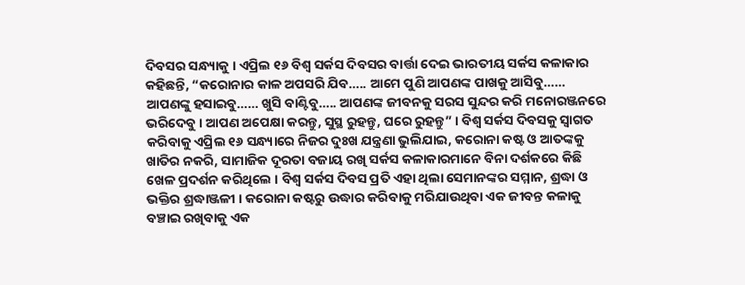ଦିବସର ସନ୍ଧ୍ୟାକୁ । ଏପ୍ରିଲ ୧୬ ବିଶ୍ୱ ସର୍କସ ଦିବସର ବାର୍ତ୍ତା ଦେଇ ଭାରତୀୟ ସର୍କସ କଳାକାର କହିଛନ୍ତି, “କରୋନାର କାଳ ଅପସରି ଯିବ….. ଆମେ ପୁଣି ଆପଣଙ୍କ ପାଖକୁ ଆସିବୁ…… ଆପଣଙ୍କୁ ହସାଇବୁ…… ଖୁସି ବାଣ୍ଟିବୁ….. ଆପଣଙ୍କ ଜୀବନକୁ ସରସ ସୁନ୍ଦର କରି ମନୋରଞ୍ଜନରେ ଭରିଦେବୁ । ଆପଣ ଅପେକ୍ଷା କରନ୍ତୁ, ସୁସ୍ଥ ରୁହନ୍ତୁ, ଘରେ ରୁହନ୍ତୁ” । ବିଶ୍ୱ ସର୍କସ ଦିବସକୁ ସ୍ୱାଗତ କରିବାକୁ ଏପ୍ରିଲ ୧୬ ସନ୍ଧ୍ୟାରେ ନିଜର ଦୁଃଖ ଯନ୍ତ୍ରଣା ଭୁଲିଯାଇ, କରୋନା କଷ୍ଟ ଓ ଆତଙ୍କକୁ ଖାତିର ନକରି, ସାମାଜିକ ଦୂରତା ବଜାୟ ରଖି ସର୍କସ କଳାକାରମାନେ ବିନା ଦର୍ଶକରେ କିଛି ଖେଳ ପ୍ରଦର୍ଶନ କରିଥିଲେ । ବିଶ୍ୱ ସର୍କସ ଦିବସ ପ୍ରତି ଏହା ଥିଲା ସେମାନଙ୍କର ସମ୍ମାନ, ଶ୍ରଦ୍ଧା ଓ ଭକ୍ତିର ଶ୍ରଦ୍ଧାଞ୍ଜଳୀ । କରୋନା କଷ୍ଟରୁ ଉଦ୍ଧାର କରିବାକୁ ମରିଯାଉଥିବା ଏକ ଜୀବନ୍ତ କଳାକୁ ବଞ୍ଚାଇ ରଖିବାକୁ ଏକ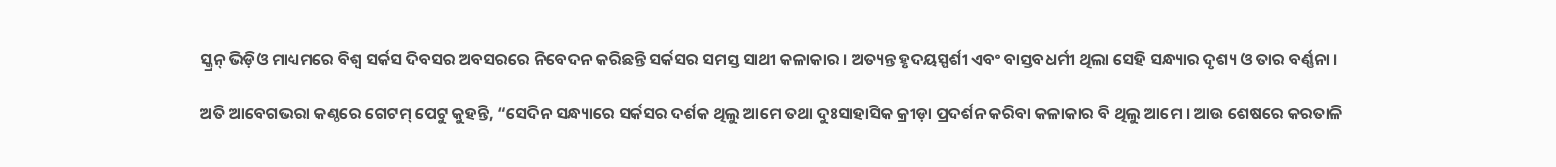ସ୍କ୍ରନ୍ ଭିଡ଼ିଓ ମାଧ୍ୟମରେ ବିଶ୍ୱ ସର୍କସ ଦିବସର ଅବସରରେ ନିବେଦନ କରିଛନ୍ତି ସର୍କସର ସମସ୍ତ ସାଥୀ କଳାକାର । ଅତ୍ୟନ୍ତ ହୃଦୟସ୍ପର୍ଶୀ ଏବଂ ବାସ୍ତବଧର୍ମୀ ଥିଲା ସେହି ସନ୍ଧ୍ୟାର ଦୃଶ୍ୟ ଓ ତାର ବର୍ଣ୍ଣନା ।

ଅତି ଆବେଗଭରା କଣ୍ଠରେ ଗେଟମ୍ ପେଟୁ କୁହନ୍ତି, “ସେଦିନ ସନ୍ଧ୍ୟାରେ ସର୍କସର ଦର୍ଶକ ଥିଲୁ ଆମେ ତଥା ଦୁଃସାହାସିକ କ୍ରୀଡ଼ା ପ୍ରଦର୍ଶନ କରିବା କଳାକାର ବି ଥିଲୁ ଆମେ । ଆଉ ଶେଷରେ କରତାଳି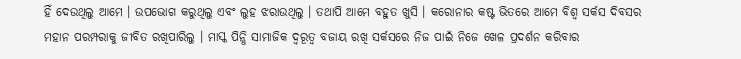ହିଁ ଦେଉଥିଲୁ ଆମେ । ଉପଭୋଗ କରୁଥିଲୁ ଏବଂ ଲୁହ ଝରାଉଥିଲୁ । ତଥାପି ଆମେ ବହୁତ ଖୁସି । କରୋନାର କଷ୍ଟ ଭିତରେ ଆମେ ବିଶ୍ୱ ସର୍କସ ଦିବସର ମହାନ ପରମ୍ପରାକୁ ଜୀବିତ ରଖିପାରିଲୁ । ମାସ୍କ ପିନ୍ଧି ସାମାଜିକ ଦ୍ୱରୂତ୍ୱ ବଜାୟ ରଖି ସର୍କସରେ ନିଜ ପାଇଁ ନିଜେ ଖେଳ ପ୍ରଦର୍ଶନ କରିବାର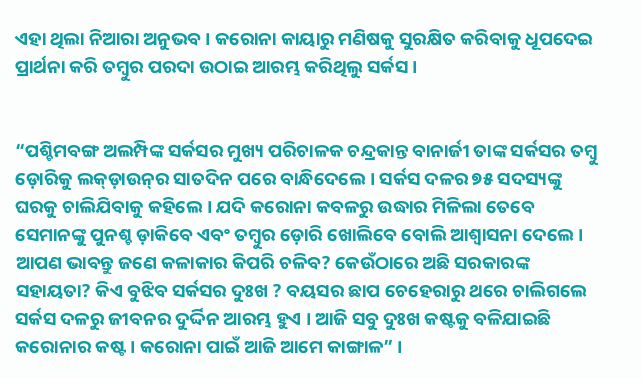ଏହା ଥିଲା ନିଆରା ଅନୁଭବ । କରୋନା କାୟାରୁ ମଣିଷକୁ ସୁରକ୍ଷିତ କରିବାକୁ ଧୂପଦେଇ ପ୍ରାର୍ଥନା କରି ତମ୍ବୁର ପରଦା ଉଠାଇ ଆରମ୍ଭ କରିଥିଲୁ ସର୍କସ ।


“ପଶ୍ଚିମବଙ୍ଗ ଅଲମ୍ପିଙ୍କ ସର୍କସର ମୁଖ୍ୟ ପରିଚାଳକ ଚନ୍ଦ୍ରକାନ୍ତ ବାନାର୍ଜୀ ତାଙ୍କ ସର୍କସର ତମ୍ବୁ ଡ଼ୋରିକୁ ଲକ୍‌ଡ଼ାଉନ୍‌ର ସାତଦିନ ପରେ ବାନ୍ଧିଦେଲେ । ସର୍କସ ଦଳର ୭୫ ସଦସ୍ୟଙ୍କୁ ଘରକୁ ଚାଲିଯିବାକୁ କହିଲେ । ଯଦି କରୋନା କବଳରୁ ଉଦ୍ଧାର ମିଳିଲା ତେବେ ସେମାନଙ୍କୁ ପୁନଶ୍ଚ ଡ଼ାକିବେ ଏବଂ ତମ୍ବୁର ଡ଼ୋରି ଖୋଲିବେ ବୋଲି ଆଶ୍ୱାସନା ଦେଲେ । ଆପଣ ଭାବନ୍ତୁ ଜଣେ କଳାକାର କିପରି ଚଳିବ? କେଉଁଠାରେ ଅଛି ସରକାରଙ୍କ ସହାୟତା? କିଏ ବୁଝିବ ସର୍କସର ଦୁଃଖ ? ବୟସର ଛାପ ଚେହେରାରୁ ଥରେ ଚାଲିଗଲେ ସର୍କସ ଦଳରୁ ଜୀବନର ଦୁର୍ଦ୍ଦିନ ଆରମ୍ଭ ହୁଏ । ଆଜି ସବୁ ଦୁଃଖ କଷ୍ଟକୁ ବଳିଯାଇଛି କରୋନାର କଷ୍ଟ । କରୋନା ପାଇଁ ଆଜି ଆମେ କାଙ୍ଗାଳ” ।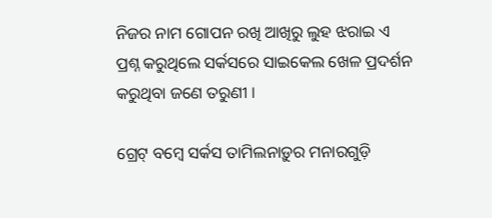ନିଜର ନାମ ଗୋପନ ରଖି ଆଖିରୁ ଲୁହ ଝରାଇ ଏ ପ୍ରଶ୍ନ କରୁଥିଲେ ସର୍କସରେ ସାଇକେଲ ଖେଳ ପ୍ରଦର୍ଶନ କରୁଥିବା ଜଣେ ତରୁଣୀ ।

ଗ୍ରେଟ୍ ବମ୍ବେ ସର୍କସ ତାମିଲନାଡ଼ୁର ମନାରଗୁଡ଼ି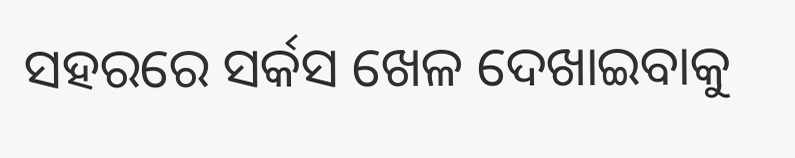ସହରରେ ସର୍କସ ଖେଳ ଦେଖାଇବାକୁ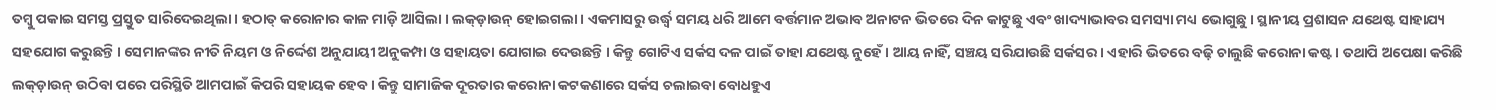ତମ୍ବୁ ପକାଇ ସମସ୍ତ ପ୍ରସ୍ତୁତ ସାରିଦେଇଥିଲା । ହଠାତ୍ କରୋନାର କାଳ ମାଡ଼ି ଆସିଲା । ଲକ୍‌ଡ଼ାଉନ୍ ହୋଇଗଲା । ଏକମାସରୁ ଉର୍ଦ୍ଧ୍ୱ ସମୟ ଧରି ଆମେ ବର୍ତ୍ତମାନ ଅଭାବ ଅନାଟନ ଭିତରେ ଦିନ କାଟୁଛୁ ଏବଂ ଖାଦ୍ୟାଭାବର ସମସ୍ୟା ମଧ୍ୟ ଭୋଗୁଛୁ । ସ୍ଥାନୀୟ ପ୍ରଶାସନ ଯଥେଷ୍ଟ ସାହାଯ୍ୟ ସହଯୋଗ କରୁଛନ୍ତି । ସେମାନଙ୍କର ନୀତି ନିୟମ ଓ ନିର୍ଦ୍ଦେଶ ଅନୁଯାୟୀ ଅନୁକମ୍ପା ଓ ସହାୟତା ଯୋଗାଇ ଦେଉଛନ୍ତି । କିନ୍ତୁ ଗୋଟିଏ ସର୍କସ ଦଳ ପାଇଁ ତାହା ଯଥେଷ୍ଟ ନୁହେଁ । ଆୟ ନାହିଁ, ସଞ୍ଚୟ ସରିଯାଉଛି ସର୍କସର । ଏହାରି ଭିତରେ ବଢ଼ି ଚାଲୁଛି କରୋନା କଷ୍ଟ । ତଥାପି ଅପେକ୍ଷା କରିଛି ଲକ୍‌ଡ଼ାଉନ୍ ଉଠିବା ପରେ ପରିସ୍ଥିତି ଆମପାଇଁ କିପରି ସହାୟକ ହେବ । କିନ୍ତୁ ସାମାଜିକ ଦୂରତାର କରୋନା କଟକଣାରେ ସର୍କସ ଚଲାଇବା ବୋଧହୁଏ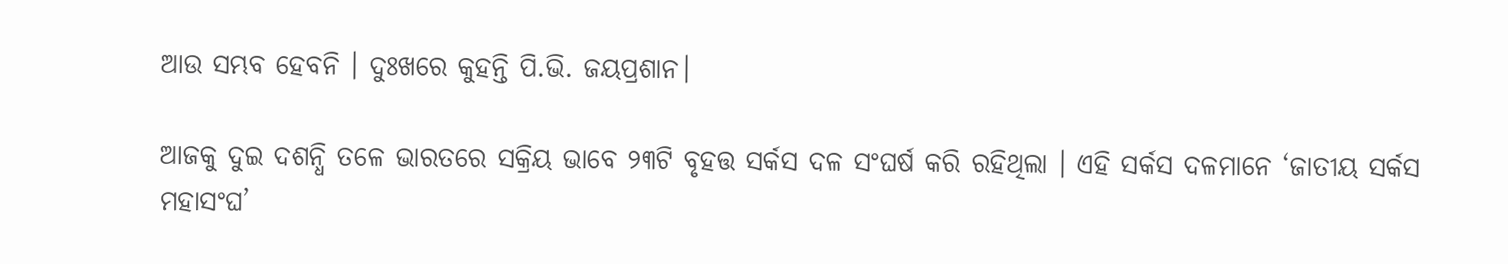ଆଉ ସମ୍ଭବ ହେବନି । ଦୁଃଖରେ କୁହନ୍ତି ପି.ଭି. ଜୟପ୍ରଶାନ।

ଆଜକୁ ଦୁଇ ଦଶନ୍ଧି ତଳେ ଭାରତରେ ସକ୍ରିୟ ଭାବେ ୨୩ଟି ବୃହତ୍ତ ସର୍କସ ଦଳ ସଂଘର୍ଷ କରି ରହିଥିଲା । ଏହି ସର୍କସ ଦଳମାନେ ‘ଜାତୀୟ ସର୍କସ ମହାସଂଘ’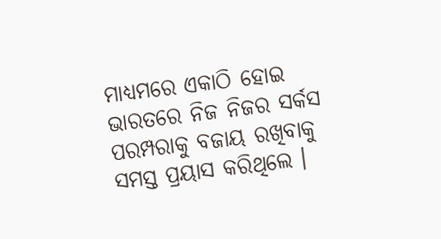ମାଧ୍ୟମରେ ଏକାଠି ହୋଇ ଭାରତରେ ନିଜ ନିଜର ସର୍କସ ପରମ୍ପରାକୁ ବଜାୟ ରଖିବାକୁ ସମସ୍ତ ପ୍ରୟାସ କରିଥିଲେ ।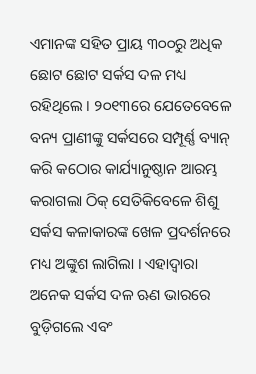ଏମାନଙ୍କ ସହିତ ପ୍ରାୟ ୩୦୦ରୁ ଅଧିକ ଛୋଟ ଛୋଟ ସର୍କସ ଦଳ ମଧ୍ୟ ରହିଥିଲେ । ୨୦୧୩ରେ ଯେତେବେଳେ ବନ୍ୟ ପ୍ରାଣୀଙ୍କୁ ସର୍କସରେ ସମ୍ପୂର୍ଣ୍ଣ ବ୍ୟାନ୍ କରି କଠୋର କାର୍ଯ୍ୟାନୁଷ୍ଠାନ ଆରମ୍ଭ କରାଗଲା ଠିକ୍ ସେତିକିବେଳେ ଶିଶୁ ସର୍କସ କଳାକାରଙ୍କ ଖେଳ ପ୍ରଦର୍ଶନରେ ମଧ୍ୟ ଅଙ୍କୁଶ ଲାଗିଲା । ଏହାଦ୍ୱାରା ଅନେକ ସର୍କସ ଦଳ ଋଣ ଭାରରେ ବୁଡ଼ିଗଲେ ଏବଂ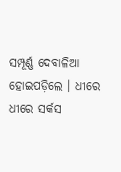ସମ୍ପୂର୍ଣ୍ଣ ଦେବାଳିଆ ହୋଇପଡ଼ିଲେ । ଧୀରେ ଧୀରେ ସର୍କସ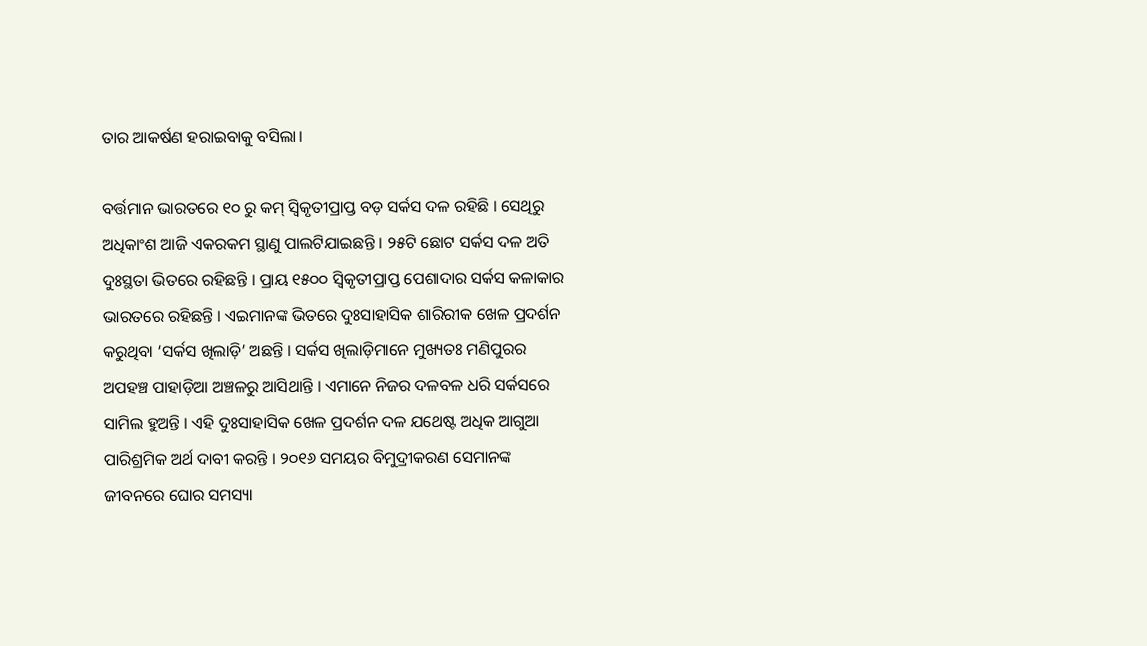ତାର ଆକର୍ଷଣ ହରାଇବାକୁ ବସିଲା।

ବର୍ତ୍ତମାନ ଭାରତରେ ୧୦ ରୁ କମ୍ ସ୍ୱିକୃତୀପ୍ରାପ୍ତ ବଡ଼ ସର୍କସ ଦଳ ରହିଛି । ସେଥିରୁ ଅଧିକାଂଶ ଆଜି ଏକରକମ ସ୍ଥାଣୁ ପାଲଟିଯାଇଛନ୍ତି । ୨୫ଟି ଛୋଟ ସର୍କସ ଦଳ ଅତି ଦୁଃସ୍ଥତା ଭିତରେ ରହିଛନ୍ତି । ପ୍ରାୟ ୧୫୦୦ ସ୍ୱିକୃତୀପ୍ରାପ୍ତ ପେଶାଦାର ସର୍କସ କଳାକାର ଭାରତରେ ରହିଛନ୍ତି । ଏଇମାନଙ୍କ ଭିତରେ ଦୁଃସାହାସିକ ଶାରିରୀକ ଖେଳ ପ୍ରଦର୍ଶନ କରୁଥିବା ‘ସର୍କସ ଖିଲାଡ଼ି’ ଅଛନ୍ତି । ସର୍କସ ଖିଲାଡ଼ିମାନେ ମୁଖ୍ୟତଃ ମଣିପୁରର ଅପହଞ୍ଚ ପାହାଡ଼ିଆ ଅଞ୍ଚଳରୁ ଆସିଥାନ୍ତି । ଏମାନେ ନିଜର ଦଳବଳ ଧରି ସର୍କସରେ ସାମିଲ ହୁଅନ୍ତି । ଏହି ଦୁଃସାହାସିକ ଖେଳ ପ୍ରଦର୍ଶନ ଦଳ ଯଥେଷ୍ଟ ଅଧିକ ଆଗୁଆ ପାରିଶ୍ରମିକ ଅର୍ଥ ଦାବୀ କରନ୍ତି । ୨୦୧୬ ସମୟର ବିମୁଦ୍ରୀକରଣ ସେମାନଙ୍କ ଜୀବନରେ ଘୋର ସମସ୍ୟା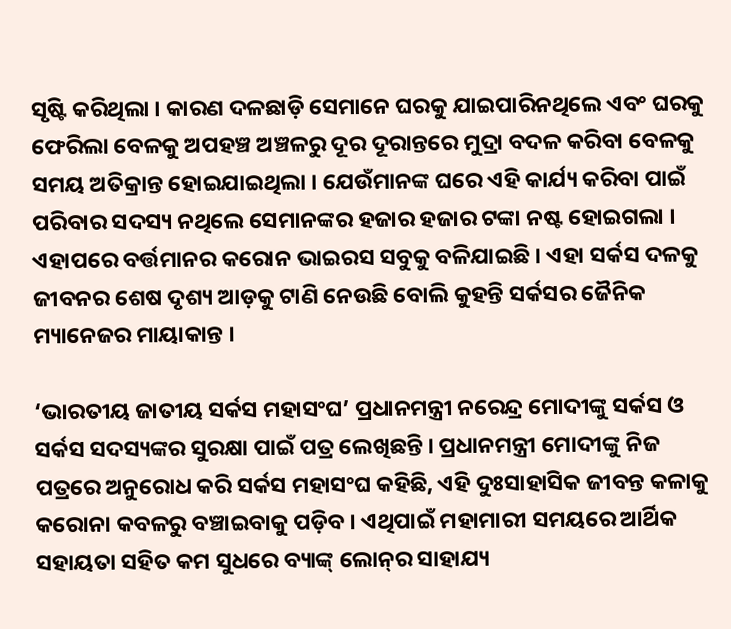ସୃଷ୍ଟି କରିଥିଲା । କାରଣ ଦଳଛାଡ଼ି ସେମାନେ ଘରକୁ ଯାଇପାରିନଥିଲେ ଏବଂ ଘରକୁ ଫେରିଲା ବେଳକୁ ଅପହଞ୍ଚ ଅଞ୍ଚଳରୁ ଦୂର ଦୂରାନ୍ତରେ ମୁଦ୍ରା ବଦଳ କରିବା ବେଳକୁ ସମୟ ଅତିକ୍ରାନ୍ତ ହୋଇଯାଇଥିଲା । ଯେଉଁମାନଙ୍କ ଘରେ ଏହି କାର୍ଯ୍ୟ କରିବା ପାଇଁ ପରିବାର ସଦସ୍ୟ ନଥିଲେ ସେମାନଙ୍କର ହଜାର ହଜାର ଟଙ୍କା ନଷ୍ଟ ହୋଇଗଲା । ଏହାପରେ ବର୍ତ୍ତମାନର କରୋନ ଭାଇରସ ସବୁକୁ ବଳିଯାଇଛି । ଏହା ସର୍କସ ଦଳକୁ ଜୀବନର ଶେଷ ଦୃଶ୍ୟ ଆଡ଼କୁ ଟାଣି ନେଉଛି ବୋଲି କୁହନ୍ତି ସର୍କସର ଜୈନିକ ମ୍ୟାନେଜର ମାୟାକାନ୍ତ ।

‘ଭାରତୀୟ ଜାତୀୟ ସର୍କସ ମହାସଂଘ’ ପ୍ରଧାନମନ୍ତ୍ରୀ ନରେନ୍ଦ୍ର ମୋଦୀଙ୍କୁ ସର୍କସ ଓ ସର୍କସ ସଦସ୍ୟଙ୍କର ସୁରକ୍ଷା ପାଇଁ ପତ୍ର ଲେଖିଛନ୍ତି । ପ୍ରଧାନମନ୍ତ୍ରୀ ମୋଦୀଙ୍କୁ ନିଜ ପତ୍ରରେ ଅନୁରୋଧ କରି ସର୍କସ ମହାସଂଘ କହିଛି, ଏହି ଦୁଃସାହାସିକ ଜୀବନ୍ତ କଳାକୁ କରୋନା କବଳରୁ ବଞ୍ଚାଇବାକୁ ପଡ଼ିବ । ଏଥିପାଇଁ ମହାମାରୀ ସମୟରେ ଆର୍ଥିକ ସହାୟତା ସହିତ କମ ସୁଧରେ ବ୍ୟାଙ୍କ୍ ଲୋନ୍‌ର ସାହାଯ୍ୟ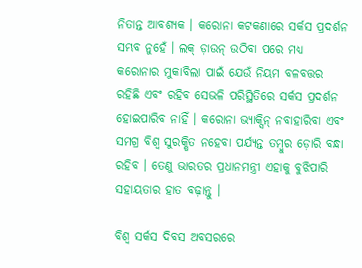ନିତାନ୍ତ ଆବଶ୍ୟକ । କରୋନା କଟକଣାରେ ସର୍କସ ପ୍ରଦର୍ଶନ ସମ୍ଭବ ନୁହେଁ । ଲକ୍ ଡ଼ାଉନ୍ ଉଠିବା ପରେ ମଧ୍ୟ କରୋନାର ମୁକାବିଲା ପାଇଁ ଯେଉଁ ନିୟମ ବଳବତ୍ତର ରହିଛି ଏବଂ ରହିବ ସେଭଳି ପରିସ୍ଥିତିରେ ସର୍କସ ପ୍ରଦର୍ଶନ ହୋଇପାରିବ ନାହିଁ । କରୋନା ଭ୍ୟାକ୍ସିନ୍ ନବାହାରିବା ଏବଂ ସମଗ୍ର ବିଶ୍ୱ ସୁରକ୍ଷିତ ନହେବା ପର୍ଯ୍ୟନ୍ତ ତମ୍ବୁର ଡ଼ୋରି ବନ୍ଧା ରହିବ । ତେଣୁ ଭାରତର ପ୍ରଧାନମନ୍ତ୍ରୀ ଏହାକୁ ବୁଝିପାରି ସହାୟତାର ହାତ ବଢ଼ାନ୍ତୁ ।

ବିଶ୍ୱ ସର୍କସ ଦିବସ ଅବସରରେ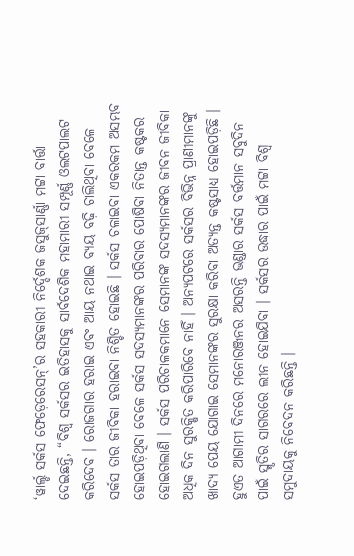‘ୱାର୍ଲ୍ଡ ସର୍କସ ଫେଡ଼େରେସନ୍‌’ର ସହକାରୀ ନିର୍ଦ୍ଦେଶକ ଜସୁଜ୍‌ସାର୍ଣ୍ଣା ମଟ୍ଟା ବାର୍ତ୍ତା ଦେଇଛନ୍ତି, “ବିଶ୍ୱ ସର୍କସର ଇତିହାସକୁ ସାର୍ବଦେଶିକ ମହାମାରୀ ସମ୍ପୂର୍ଣ୍ଣ ଓଲଟପାଲଟ କରିଦେବ । ରୋଜଗାର ହରାଇ ଏବଂ ଆୟ ନଥାଇ ବ୍ୟୟ ବଢ଼ି ଚାଲିଥିବା ବେଳେ ସର୍କସ ତାର ଜୀବିକା ହରାଇବା ନିଶ୍ଚିତ ହୋଇଛି । ସର୍କସ ଚଳାଇବା ଏକରକମ ଅସମ୍ଭବ ହୋଇପଡ଼ିଥିବା ବେଳେ ସର୍କସ ସଦସ୍ୟମାନଙ୍କର ପରିବାର ପୋଷିବା ନିତାନ୍ତ କଷ୍ଟକର ହୋଇଗଲାଣି । ସର୍କସ ପରିଚାଳକମାନେ ସେମାନଙ୍କ ସଦସ୍ୟମାନଙ୍କର ଜୀବନ ଜୀବିକା ଅଧିକ ଦିନ ସୁରକ୍ଷିତ କରିପାରିବେ ନାହିଁ । ଅନ୍ୟପଟରେ ସର୍କସର ବିଭିନ୍ନ ପ୍ରାଣୀମାନଙ୍କୁ ଖାଦ୍ୟ ପେୟ ଯୋଗାଇ ସେମାନଙ୍କର ସୁରକ୍ଷା କରିବା ଅତ୍ୟନ୍ତ କଷ୍ଟସାଧ୍ୟ ହୋଇପଡ଼ିଛି । ହୁଏତ ଆଗାମୀ ଦିନରେ ମନୋରଞ୍ଜନର ଅସରନ୍ତି ଭଣ୍ଡାର ସର୍କସ ବର୍ତ୍ତମାନ ସବୁଦିନ ପାଇଁ ସ୍ମୃତିର ସାଗରରେ ଲୀନ ହୋଇଯିବା । ସର୍କସର ଉଦ୍ଧାର ପାଇଁ ମଟ୍ଟା ବିଶ୍ୱ ସମୁଦାୟକୁ ନିବେଦନ କରିଛନ୍ତି ।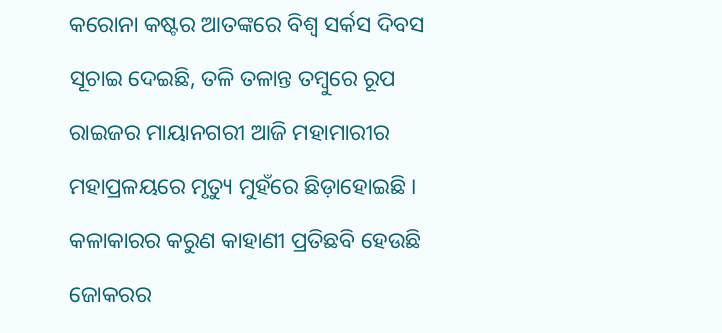କରୋନା କଷ୍ଟର ଆତଙ୍କରେ ବିଶ୍ୱ ସର୍କସ ଦିବସ ସୂଚାଇ ଦେଇଛି, ତଳି ତଳାନ୍ତ ତମ୍ବୁରେ ରୂପ ରାଇଜର ମାୟାନଗରୀ ଆଜି ମହାମାରୀର ମହାପ୍ରଳୟରେ ମୃତ୍ୟୁ ମୁହଁରେ ଛିଡ଼ାହୋଇଛି । କଳାକାରର କରୁଣ କାହାଣୀ ପ୍ରତିଛବି ହେଉଛି ଜୋକରର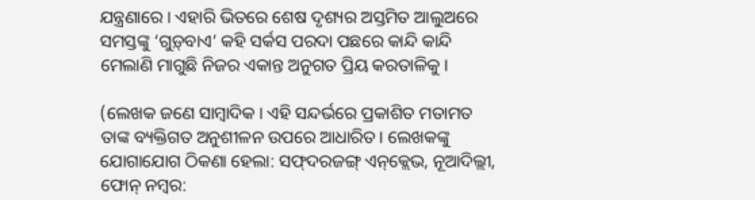ଯନ୍ତ୍ରଣାରେ । ଏହାରି ଭିତରେ ଶେଷ ଦୃଶ୍ୟର ଅସ୍ତମିତ ଆଲୁଅରେ ସମସ୍ତଙ୍କୁ ‘ଗୁଡ଼୍‌ବାଏ’ କହି ସର୍କସ ପରଦା ପଛରେ କାନ୍ଦି କାନ୍ଦି ମେଲାଣି ମାଗୁଛି ନିଜର ଏକାନ୍ତ ଅନୁଗତ ପ୍ରିୟ କରତାଳିକୁ।

(ଲେଖକ ଜଣେ ସାମ୍ବାଦିକ। ଏହି ସନ୍ଦର୍ଭରେ ପ୍ରକାଶିତ ମତାମତ ତାଙ୍କ ବ୍ୟକ୍ତିଗତ ଅନୁଶୀଳନ ଉପରେ ଆଧାରିତ। ଲେଖକଙ୍କୁ ଯୋଗାଯୋଗ ଠିକଣା ହେଲା: ସଫ୍‌ଦରଜଙ୍ଗ୍ ଏନ୍‌କ୍ଲେଭ, ନୂଆଦିଲ୍ଲୀ, ଫୋନ୍‌ ନମ୍ବର: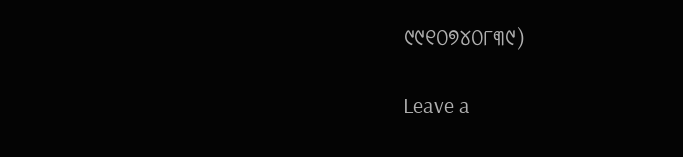୯୯୧୦୭୪୦୮୩୯)

Leave a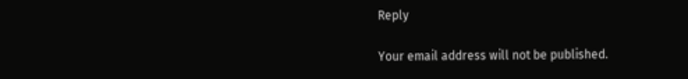Reply

Your email address will not be published.